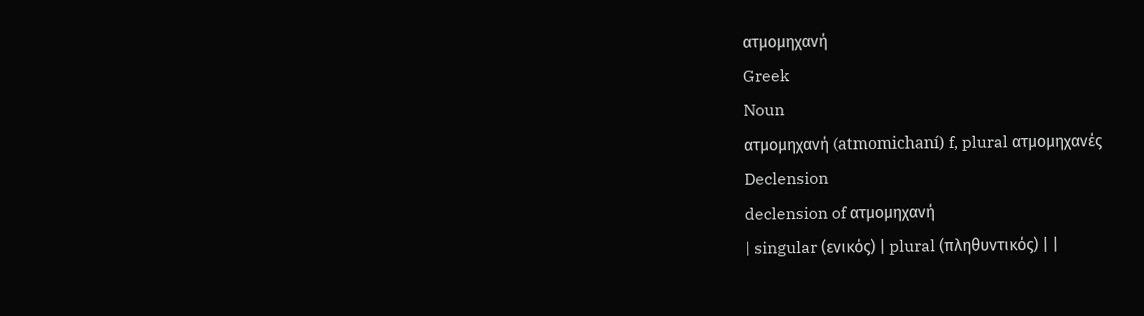ατμομηχανή
Greek
Noun
ατμομηχανή (atmomichaní) f, plural ατμομηχανές
Declension
declension of ατμομηχανή
| singular (ενικός) | plural (πληθυντικός) | |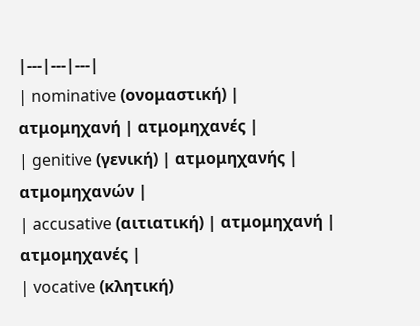|---|---|---|
| nominative (ονομαστική) | ατμομηχανή | ατμομηχανές |
| genitive (γενική) | ατμομηχανής | ατμομηχανών |
| accusative (αιτιατική) | ατμομηχανή | ατμομηχανές |
| vocative (κλητική)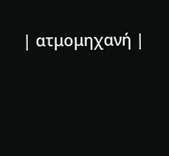| ατμομηχανή |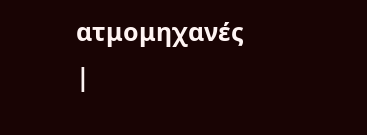ατμομηχανές |